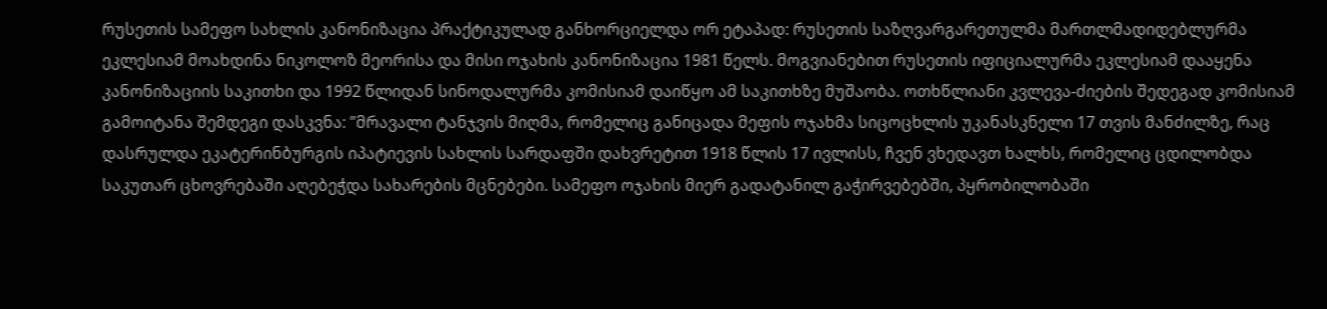რუსეთის სამეფო სახლის კანონიზაცია პრაქტიკულად განხორციელდა ორ ეტაპად: რუსეთის საზღვარგარეთულმა მართლმადიდებლურმა ეკლესიამ მოახდინა ნიკოლოზ მეორისა და მისი ოჯახის კანონიზაცია 1981 წელს. მოგვიანებით რუსეთის იფიციალურმა ეკლესიამ დააყენა კანონიზაციის საკითხი და 1992 წლიდან სინოდალურმა კომისიამ დაიწყო ამ საკითხზე მუშაობა. ოთხწლიანი კვლევა-ძიების შედეგად კომისიამ გამოიტანა შემდეგი დასკვნა: ”მრავალი ტანჯვის მიღმა, რომელიც განიცადა მეფის ოჯახმა სიცოცხლის უკანასკნელი 17 თვის მანძილზე, რაც დასრულდა ეკატერინბურგის იპატიევის სახლის სარდაფში დახვრეტით 1918 წლის 17 ივლისს, ჩვენ ვხედავთ ხალხს, რომელიც ცდილობდა საკუთარ ცხოვრებაში აღებეჭდა სახარების მცნებები. სამეფო ოჯახის მიერ გადატანილ გაჭირვებებში, პყრობილობაში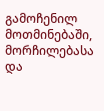გამოჩენილ მოთმინებაში, მორჩილებასა და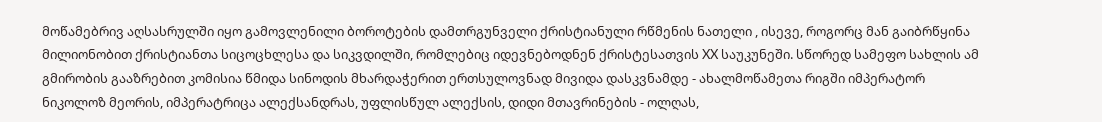მოწამებრივ აღსასრულში იყო გამოვლენილი ბოროტების დამთრგუნველი ქრისტიანული რწმენის ნათელი , ისევე, როგორც მან გაიბრწყინა მილიონობით ქრისტიანთა სიცოცხლესა და სიკვდილში, რომლებიც იდევნებოდნენ ქრისტესათვის XX საუკუნეში. სწორედ სამეფო სახლის ამ გმირობის გააზრებით კომისია წმიდა სინოდის მხარდაჭერით ერთსულოვნად მივიდა დასკვნამდე - ახალმოწამეთა რიგში იმპერატორ ნიკოლოზ მეორის, იმპერატრიცა ალექსანდრას, უფლისწულ ალექსის, დიდი მთავრინების - ოლღას,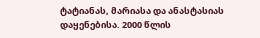ტატიანას, მარიასა და ანასტასიას დაყენებისა. 2000 წლის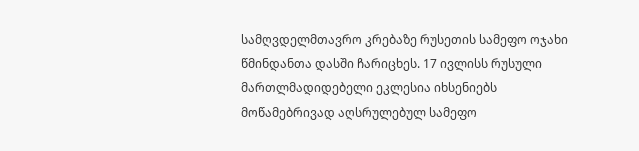სამღვდელმთავრო კრებაზე რუსეთის სამეფო ოჯახი წმინდანთა დასში ჩარიცხეს. 17 ივლისს რუსული მართლმადიდებელი ეკლესია იხსენიებს მოწამებრივად აღსრულებულ სამეფო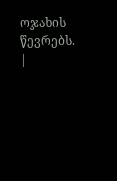ოჯახის წევრებს. |